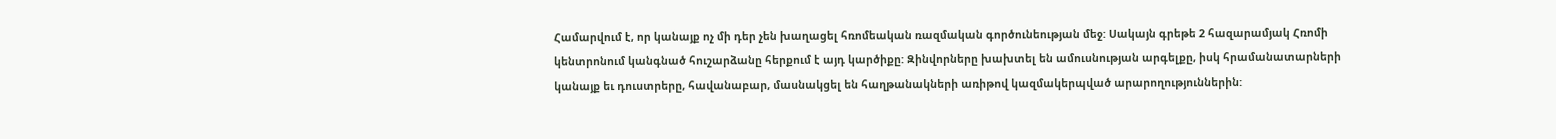Համարվում է, որ կանայք ոչ մի դեր չեն խաղացել հռոմեական ռազմական գործունեության մեջ: Սակայն գրեթե 2 հազարամյակ Հռոմի կենտրոնում կանգնած հուշարձանը հերքում է այդ կարծիքը: Զինվորները խախտել են ամուսնության արգելքը, իսկ հրամանատարների կանայք եւ դուստրերը, հավանաբար, մասնակցել են հաղթանակների առիթով կազմակերպված արարողություններին: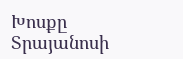Խոսքը Տրայանոսի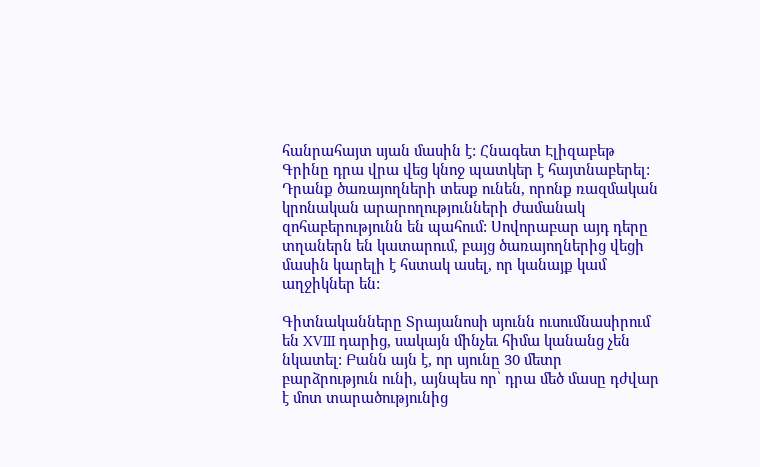հանրահայտ սյան մասին է: Հնագետ Էլիզաբեթ Գրինը դրա վրա վեց կնոջ պատկեր է հայտնաբերել: Դրանք ծառայողների տեսք ունեն, որոնք ռազմական կրոնական արարողությունների ժամանակ զոհաբերությունն են պահում: Սովորաբար այդ դերը տղաներն են կատարում, բայց ծառայողներից վեցի մասին կարելի է հստակ ասել, որ կանայք կամ աղջիկներ են:

Գիտնականները Տրայանոսի սյունն ուսումնասիրում են XVIII դարից, սակայն մինչեւ հիմա կանանց չեն նկատել: Բանն այն է, որ սյունը 30 մետր բարձրություն ունի, այնպես որ՝ դրա մեծ մասը դժվար է մոտ տարածությունից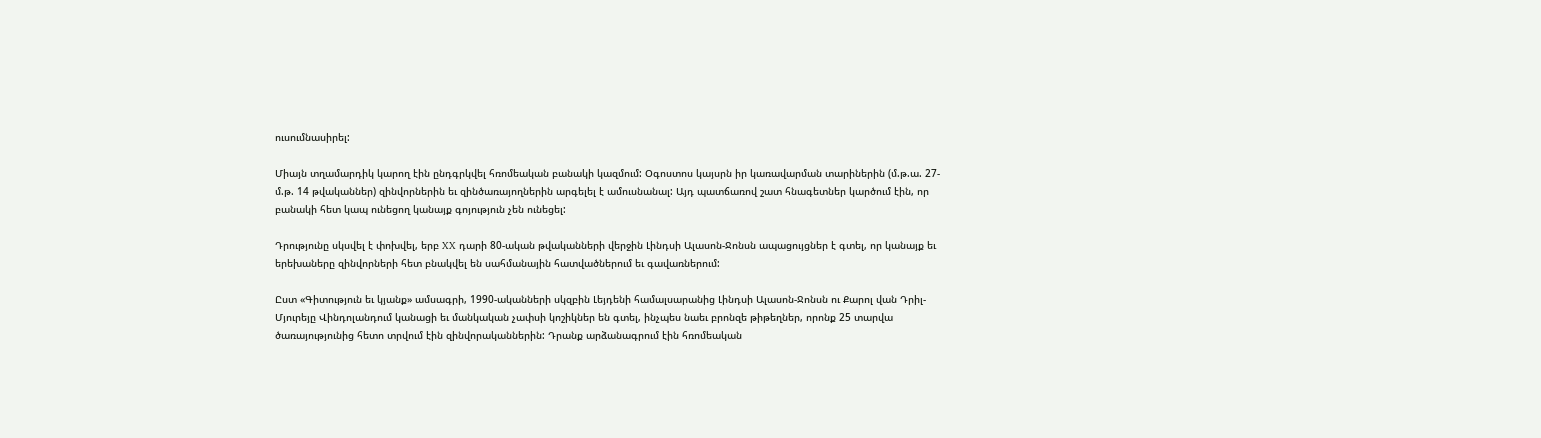ուսումնասիրել:

Միայն տղամարդիկ կարող էին ընդգրկվել հռոմեական բանակի կազմում: Օգոստոս կայսրն իր կառավարման տարիներին (մ.թ.ա. 27-մ.թ. 14 թվականներ) զինվորներին եւ զինծառայողներին արգելել է ամուսնանալ: Այդ պատճառով շատ հնագետներ կարծում էին, որ բանակի հետ կապ ունեցող կանայք գոյություն չեն ունեցել:

Դրությունը սկսվել է փոխվել, երբ XX դարի 80-ական թվականների վերջին Լինդսի Ալասոն-Ջոնսն ապացույցներ է գտել, որ կանայք եւ երեխաները զինվորների հետ բնակվել են սահմանային հատվածներում եւ գավառներում:

Ըստ «Գիտություն եւ կյանք» ամսագրի, 1990-ականների սկզբին Լեյդենի համալսարանից Լինդսի Ալասոն-Ջոնսն ու Քարոլ վան Դրիլ-Մյուրեյը Վինդոլանդում կանացի եւ մանկական չափսի կոշիկներ են գտել, ինչպես նաեւ բրոնզե թիթեղներ, որոնք 25 տարվա ծառայությունից հետո տրվում էին զինվորականներին: Դրանք արձանագրում էին հռոմեական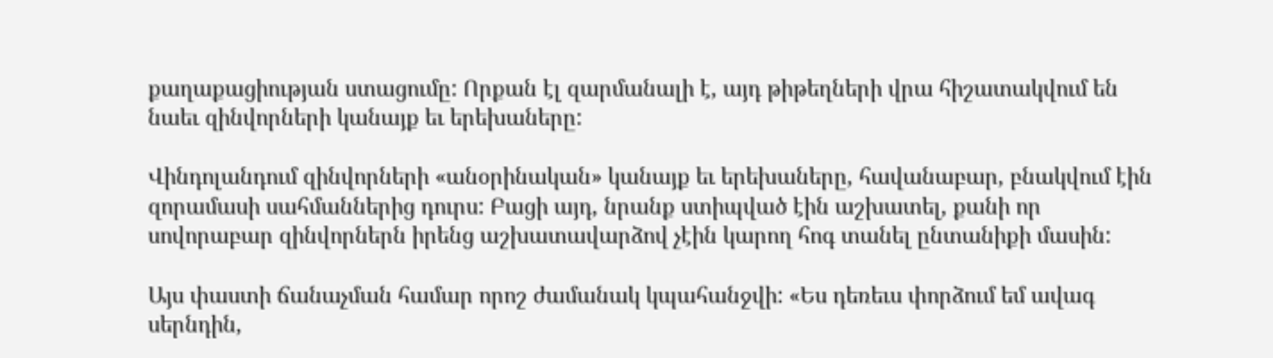քաղաքացիության ստացումը: Որքան էլ զարմանալի է, այդ թիթեղների վրա հիշատակվում են նաեւ զինվորների կանայք եւ երեխաները:

Վինդոլանդում զինվորների «անօրինական» կանայք եւ երեխաները, հավանաբար, բնակվում էին զորամասի սահմաններից դուրս: Բացի այդ, նրանք ստիպված էին աշխատել, քանի որ սովորաբար զինվորներն իրենց աշխատավարձով չէին կարող հոգ տանել ընտանիքի մասին:

Այս փաստի ճանաչման համար որոշ ժամանակ կպահանջվի: «Ես դեռեւս փորձում եմ ավագ սերնդին,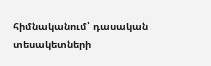հիմնականում՝ դասական տեսակետների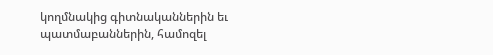կողմնակից գիտնականներին եւ պատմաբաններին, համոզել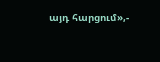այդ հարցում»,-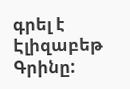գրել է Էլիզաբեթ Գրինը: